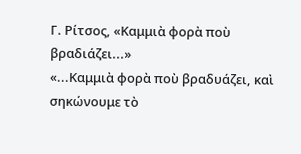Γ. Ρίτσος, «Καμμιὰ φορὰ ποὺ βραδιάζει...»
«...Καμμιὰ φορὰ ποὺ βραδυάζει, καὶ σηκώνουμε τὸ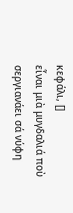κεφάλι, []
εἶναι μιὰ μυγδαλιά ποὺ σεργιανάει σά νύφη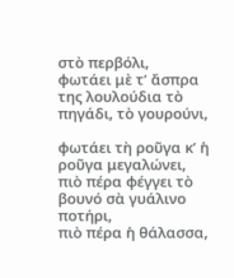στὸ περβόλι,
φωτάει μὲ τ’ ἄσπρα της λουλούδια τὸ πηγάδι, τὸ γουρούνι,

φωτάει τὴ ροῦγα κ’ ἡ ροῦγα μεγαλώνει,
πιὸ πέρα φέγγει τὸ βουνό σὰ γυάλινο ποτήρι,
πιὸ πέρα ἡ θάλασσα,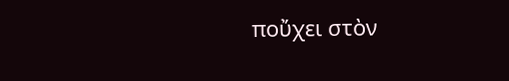ποὔχει στὸν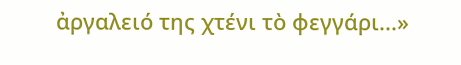ἀργαλειό της χτένι τὸ φεγγάρι...»